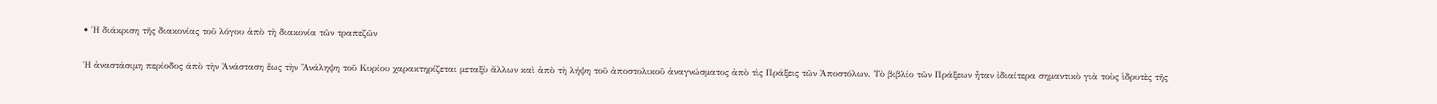• Ἡ διάκριση τῆς διακονίας τοῦ λόγου ἀπὸ τὴ διακονία τῶν τραπεζῶν

Ἡ ἀναστάσιμη περίοδος άπὸ τὴν Ἀνάσταση ἕως τὴν Ἂνάληψη τοῦ Κυρίου χαρακτηρίζεται μεταξὺ ἄλλων καὶ ἀπὸ τὴ λήψη τοῦ ἀποστολικοῦ ἀναγνώσματος ἀπὸ τὶς Πράξεις τῶν Ἀποστόλων. Τὸ βιβλίο τῶν Πράξεων ἦταν ἰδιαίτερα σημαντικὸ γιὰ τοὺς ἱδρυτὲς τῆς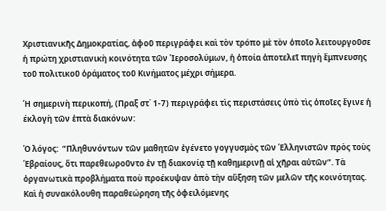Χριστιανικῆς Δημοκρατίας, ἀφοῦ περιγράφει καὶ τὸν τρόπο μὲ τὸν ὁποῖο λειτουργοῦσε ἡ πρώτη χριστιανικὴ κοινότητα τῶν Ἱεροσολύμων, ἡ ὁποία ἀποτελεῖ πηγὴ ἔμπνευσης τοῦ πολιτικοῦ ὁράματος τοῦ Κινήματος μέχρι σήμερα.

Ἡ σημερινὴ περικοπή, (Πραξ στ΄ 1-7) περιγράφει τὶς περιστάσεις ὑπὸ τὶς ὁποῖες ἔγινε ἡ έκλογὴ τῶν ἑπτὰ διακόνων:

Ὁ λόγος:  “Πληθυνόντων τῶν μαθητῶν ἐγένετο γογγυσμὸς τῶν Ἑλληνιστῶν πρὸς τοὺς Ἑβραίους, ὅτι παρεθεωροῦντο ἐν τῇ διακονίᾳ τῇ καθημερινῇ αἱ χῆραι αὐτῶν”. Τὰ ὀργανωτικὰ προβλήματα ποὺ προέκυψαν ἀπὸ τὴν αὔξηση τῶν μελῶν τῆς κοινότητας. Καὶ ἡ συνακόλουθη παραθεώρηση τῆς ὀφειλόμενης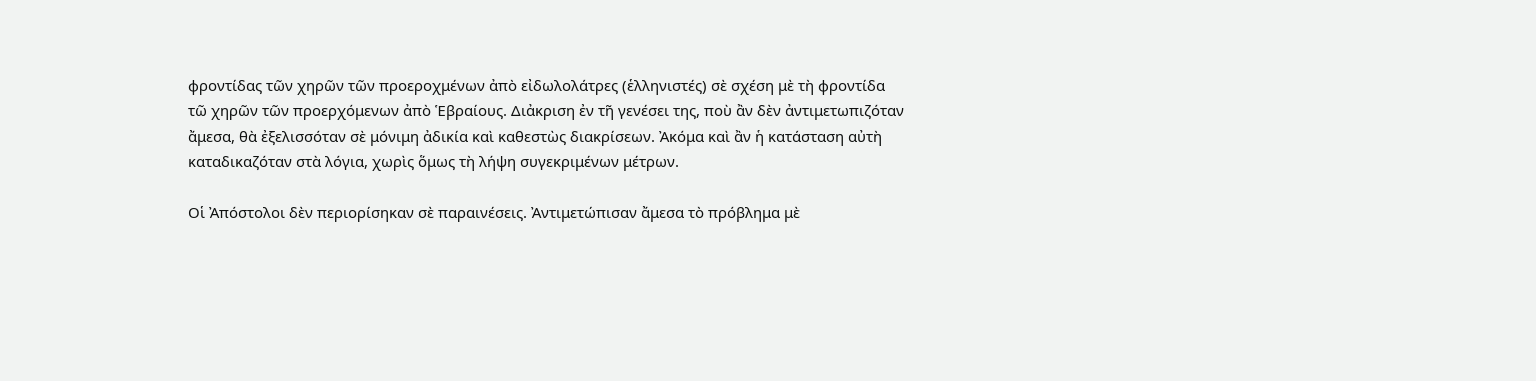φροντίδας τῶν χηρῶν τῶν προεροχμένων ἀπὸ εἰδωλολάτρες (ἑλληνιστές) σὲ σχέση μὲ τὴ φροντίδα τῶ χηρῶν τῶν προερχόμενων ἀπὸ Ἑβραίους. Διἀκριση ἐν τῆ γενέσει της, ποὺ ἂν δὲν ἀντιμετωπιζόταν ἄμεσα, θὰ ἐξελισσόταν σὲ μόνιμη ἀδικία καὶ καθεστὼς διακρίσεων. Ἀκόμα καὶ ἂν ἡ κατάσταση αὐτὴ καταδικαζόταν στὰ λόγια, χωρὶς ὅμως τὴ λήψη συγεκριμένων μέτρων.

Οἱ Ἀπόστολοι δὲν περιορίσηκαν σὲ παραινέσεις. Ἀντιμετώπισαν ἄμεσα τὸ πρόβλημα μὲ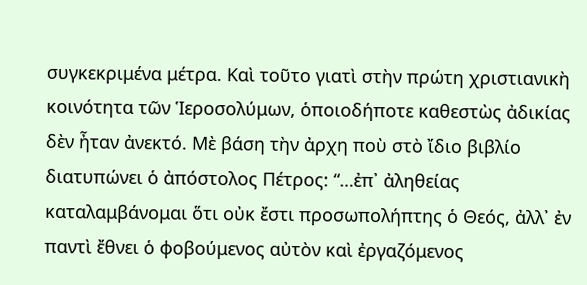συγκεκριμένα μέτρα. Καὶ τοῦτο γιατὶ στὴν πρώτη χριστιανικὴ κοινότητα τῶν Ἱεροσολύμων, ὁποιοδήποτε καθεστὼς ἀδικίας δὲν ἦταν ἀνεκτό. Μὲ βάση τὴν ἀρχη ποὺ στὸ ἴδιο βιβλίο διατυπώνει ὁ ἀπόστολος Πέτρος: “…ἐπ᾿ ἀληθείας καταλαμβάνομαι ὅτι οὐκ ἔστι προσωπολήπτης ὁ Θεός, ἀλλ᾿ ἐν παντὶ ἔθνει ὁ φοβούμενος αὐτὸν καὶ ἐργαζόμενος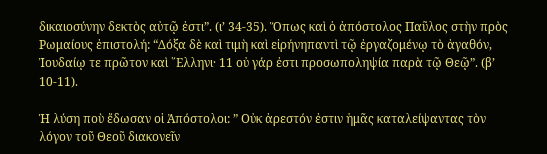δικαιοσύνην δεκτὸς αὐτῷ ἐστι”. (ι’ 34-35). Ὅπως καὶ ὁ ἀπόστολος Παῦλος στὴν πρὸς Ρωμαίους ἐπιστολή: “Δόξα δὲ καὶ τιμὴ καὶ εἰρήνηπαντὶ τῷ ἐργαζομένῳ τὸ ἀγαθόν, Ἰουδαίῳ τε πρῶτον καὶ ῞Ελληνι· 11 οὐ γάρ ἐστι προσωποληψία παρὰ τῷ Θεῷ”. (β’ 10-11).

Ἡ λύση ποὺ ἔδωσαν οἱ Ἀπόστολοι: ” Οὐκ ἀρεστόν ἐστιν ἡμᾶς καταλείψαντας τὸν λόγον τοῦ Θεοῦ διακονεῖν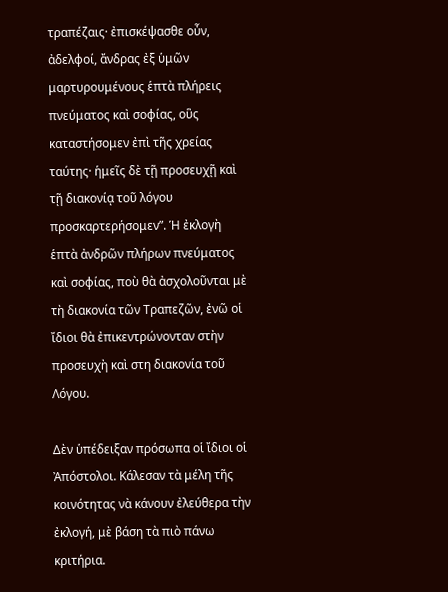τραπέζαις· ἐπισκέψασθε οὖν, ἀδελφοί, ἄνδρας ἐξ ὑμῶν μαρτυρουμένους ἑπτὰ πλήρεις πνεύματος καὶ σοφίας, οὓς καταστήσομεν ἐπὶ τῆς χρείας ταύτης· ἡμεῖς δὲ τῇ προσευχῇ καὶ τῇ διακονίᾳ τοῦ λόγου προσκαρτερήσομεν”. Ἡ ἐκλογὴ ἑπτὰ ἀνδρῶν πλήρων πνεύματος καὶ σοφίας, ποὺ θὰ ἀσχολοῦνται μὲ τὴ διακονία τῶν Τραπεζῶν, ἐνῶ οἱ ἴδιοι θὰ ἐπικεντρώνονταν στὴν προσευχὴ καὶ στη διακονία τοῦ Λόγου.

Δὲν ὑπέδειξαν πρόσωπα οἱ ἴδιοι οἱ Ἀπόστολοι. Κάλεσαν τὰ μέλη τῆς κοινότητας νὰ κάνουν ἐλεύθερα τὴν ἐκλογή, μὲ βάση τὰ πιὸ πάνω κριτήρια.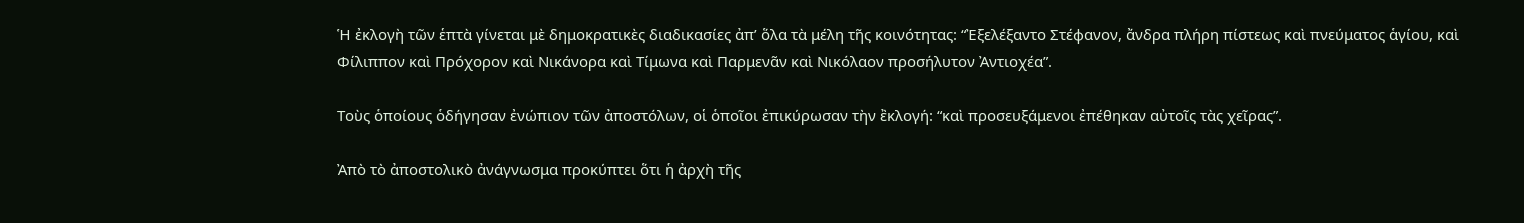Ἡ ἐκλογὴ τῶν ἑπτὰ γίνεται μὲ δημοκρατικὲς διαδικασίες ἀπ’ ὅλα τὰ μέλη τῆς κοινότητας: “Ἐξελέξαντο Στέφανον, ἄνδρα πλήρη πίστεως καὶ πνεύματος ἁγίου, καὶ Φίλιππον καὶ Πρόχορον καὶ Νικάνορα καὶ Τίμωνα καὶ Παρμενᾶν καὶ Νικόλαον προσήλυτον Ἀντιοχέα”.

Τοὺς ὁποίους ὁδήγησαν ἐνώπιον τῶν ἀποστόλων, οἱ ὁποῖοι ἐπικύρωσαν τὴν ἒκλογή: “καὶ προσευξάμενοι ἐπέθηκαν αὐτοῖς τὰς χεῖρας”.

Ἀπὸ τὸ ἀποστολικὸ ἀνάγνωσμα προκύπτει ὅτι ἡ ἀρχὴ τῆς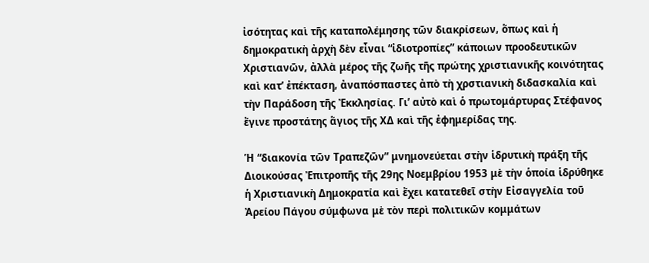ἰσότητας καὶ τῆς καταπολέμησης τῶν διακρίσεων, ὅπως καὶ ἡ δημοκρατικὴ ἀρχὴ δὲν εἶναι “ἰδιοτροπίες” κάποιων προοδευτικῶν Χριστιανῶν, ἀλλὰ μέρος τῆς ζωῆς τῆς πρώτης χριστιανικῆς κοινότητας καὶ κατ’ ἐπέκταση, ἀναπόσπαστες ἀπὸ τὴ χρστιανικὴ διδασκαλία καὶ τὴν Παράδοση τῆς Ἐκκλησίας. Γι’ αὐτὸ καὶ ὁ πρωτομάρτυρας Στέφανος ἔγινε προστάτης ἅγιος τῆς ΧΔ καὶ τῆς ἐφημερίδας της.

Ἡ “διακονία τῶν Τραπεζῶν” μνημονεύεται στὴν ἱδρυτικὴ πράξη τῆς Διοικούσας Ἐπιτροπῆς τῆς 29ης Νοεμβρίου 1953 μὲ τὴν ὁποία ἱδρύθηκε ἡ Χριστιανικὴ Δημοκρατία καὶ ἔχει κατατεθεῖ στὴν Εἰσαγγελία τοῦ Ἀρείου Πάγου σύμφωνα μὲ τὸν περὶ πολιτικῶν κομμάτων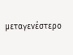μεταγενέστερο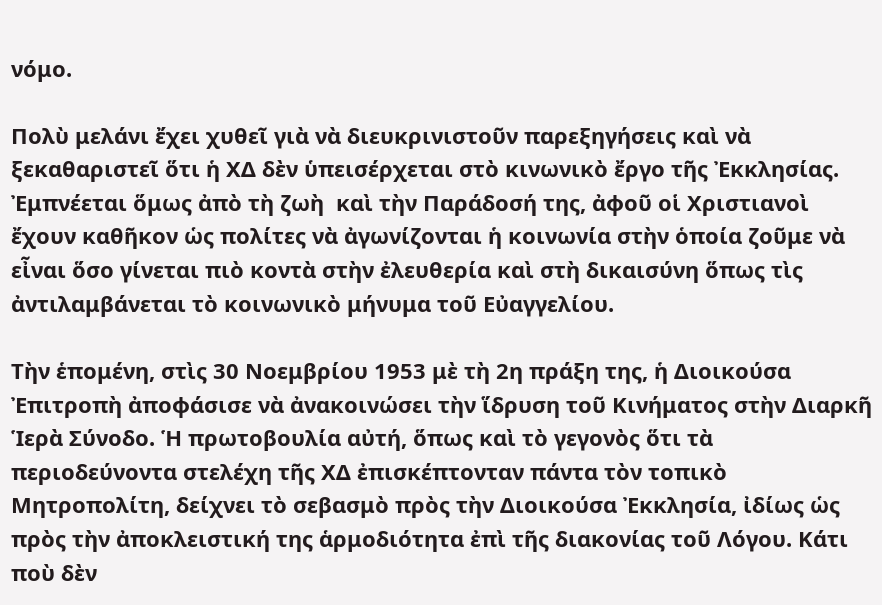νόμο.

Πολὺ μελάνι ἔχει χυθεῖ γιὰ νὰ διευκρινιστοῦν παρεξηγήσεις καὶ νὰ ξεκαθαριστεῖ ὅτι ἡ ΧΔ δὲν ὑπεισέρχεται στὸ κινωνικὸ ἔργο τῆς Ἐκκλησίας. Ἐμπνέεται ὅμως ἀπὸ τὴ ζωὴ  καὶ τὴν Παράδοσή της, ἀφοῦ οἱ Χριστιανοὶ ἔχουν καθῆκον ὡς πολίτες νὰ ἀγωνίζονται ἡ κοινωνία στὴν ὁποία ζοῦμε νὰ εἶναι ὅσο γίνεται πιὸ κοντὰ στὴν ἐλευθερία καὶ στὴ δικαισύνη ὅπως τὶς ἀντιλαμβάνεται τὸ κοινωνικὸ μήνυμα τοῦ Εὐαγγελίου.

Τὴν ἑπομένη, στὶς 30 Νοεμβρίου 1953 μὲ τὴ 2η πράξη της, ἡ Διοικούσα Ἐπιτροπὴ ἀποφάσισε νὰ ἀνακοινώσει τὴν ἵδρυση τοῦ Κινήματος στὴν Διαρκῆ Ἱερὰ Σύνοδο. Ἡ πρωτοβουλία αὐτή, ὅπως καὶ τὸ γεγονὸς ὅτι τὰ περιοδεύνοντα στελέχη τῆς ΧΔ ἐπισκέπτονταν πάντα τὸν τοπικὸ Μητροπολίτη, δείχνει τὸ σεβασμὸ πρὸς τὴν Διοικούσα Ἐκκλησία, ἰδίως ὡς πρὸς τὴν ἀποκλειστική της ἁρμοδιότητα ἐπὶ τῆς διακονίας τοῦ Λόγου. Κάτι ποὺ δὲν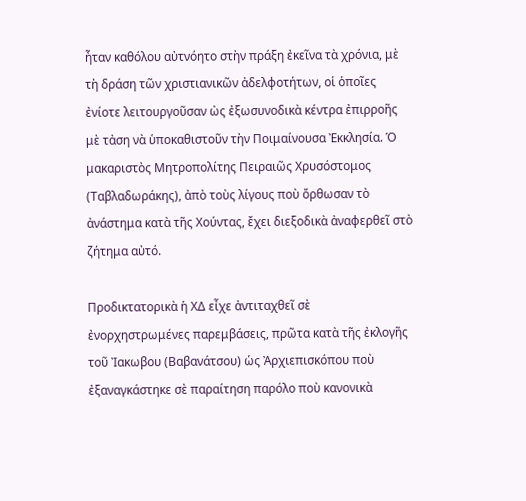ἦταν καθόλου αὐτνόητο στὴν πράξη ἐκεῖνα τὰ χρόνια, μὲ τὴ δράση τῶν χριστιανικῶν ἀδελφοτήτων, οἱ ὁποῖες ἐνίοτε λειτουργοῦσαν ὠς ἐξωσυνοδικὰ κέντρα ἐπιρροῆς μὲ τἀση νὰ ὑποκαθιστοῦν τὴν Ποιμαίνουσα Ἐκκλησία. Ὁ μακαριστὸς Μητροπολίτης Πειραιῶς Χρυσόστομος (Ταβλαδωράκης), ἀπὸ τοὺς λίγους ποὺ ὄρθωσαν τὸ ἀνάστημα κατὰ τῆς Χούντας, ἔχει διεξοδικὰ ἀναφερθεῖ στὸ ζήτημα αὐτό.

Προδικτατορικὰ ἡ ΧΔ εἶχε ἀντιταχθεῖ σὲ ἐνορχηστρωμένες παρεμβάσεις, πρῶτα κατὰ τῆς ἐκλογῆς τοῦ Ἰακωβου (Βαβανάτσου) ὡς Ἀρχιεπισκόπου ποὺ ἐξαναγκάστηκε σὲ παραίτηση παρόλο ποὺ κανονικὰ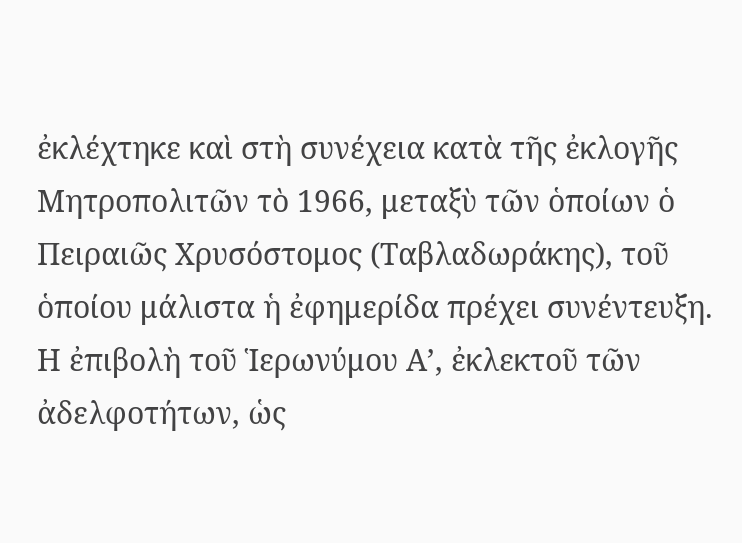ἐκλέχτηκε καὶ στὴ συνέχεια κατὰ τῆς ἐκλογῆς Μητροπολιτῶν τὸ 1966, μεταξὺ τῶν ὁποίων ὁ Πειραιῶς Χρυσόστομος (Ταβλαδωράκης), τοῦ ὁποίου μάλιστα ἡ ἐφημερίδα πρέχει συνέντευξη. Η ἐπιβολὴ τοῦ Ἱερωνύμου Α’, ἐκλεκτοῦ τῶν ἀδελφοτήτων, ὡς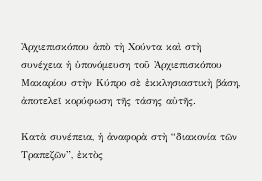Ἀρχιεπισκόπου ἀπὸ τὴ Χούντα καὶ στὴ συνέχεια ἡ ὑπονόμευση τοῦ Ἀρχιεπισκόπου Μακαρίου στὴν Κύπρο σὲ ἐκκλησιαστικὴ βάση, ἀποτελεῖ κορύφωση τῆς τάσης αὐτῆς.

Κατὰ συνέπεια, ἡ ἀναφορὰ στὴ “διακονία τῶν Τραπεζῶν”, ἐκτὸς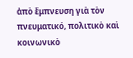ἀπὸ ἔμπνευση γιὰ τὸν πνευματικό, πολιτικὸ καὶ κοινωνικὸ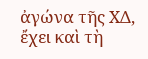ἀγώνα τῆς ΧΔ, ἔχει καὶ τὴ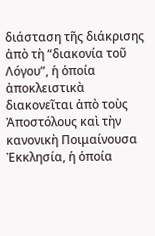διάσταση τῆς διάκρισης ἀπὸ τὴ “διακονία τοῦ Λόγου”, ἡ ὁποία ἀποκλειστικὰ διακονεῖται ἀπὸ τοὺς Ἀποστόλους καὶ τὴν κανονικὴ Ποιμαίνουσα Ἐκκλησία, ἡ ὁποία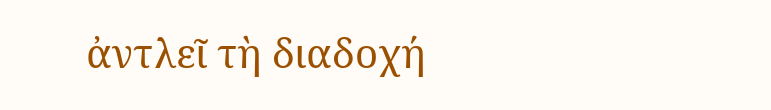ἀντλεῖ τὴ διαδοχή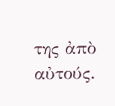της ἀπὸ αὐτούς.